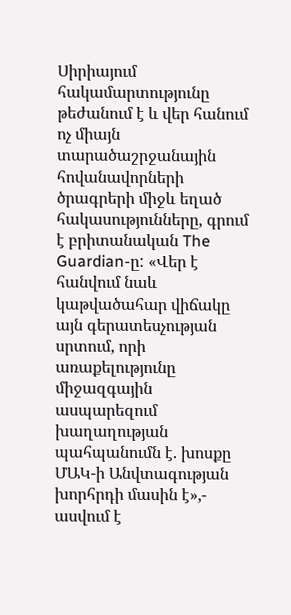Սիրիայում հակամարտությունը թեժանում է և վեր հանում ոչ միայն տարածաշրջանային հովանավորների ծրագրերի միջև եղած հակասությունները, գրում է բրիտանական The Guardian-ը: «Վեր է հանվում նաև կաթվածահար վիճակը այն գերատեսչության սրտում, որի առաքելությունը միջազգային ասպարեզում խաղաղության պահպանումն է. խոսքը ՄԱԿ-ի Անվտագության խորհրդի մասին է»,- ասվում է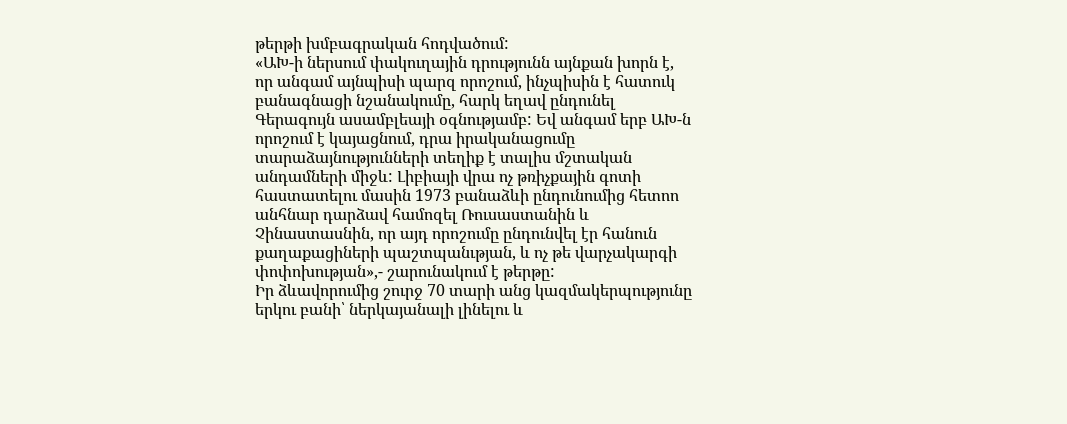թերթի խմբագրական հոդվածում:
«ԱԽ-ի ներսում փակուղային դրությունն այնքան խորն է, որ անգամ այնպիսի պարզ որոշում, ինչպիսին է հատուկ բանագնացի նշանակումը, հարկ եղավ ընդունել Գերագույն ասամբլեայի օգնությամբ: Եվ անգամ երբ ԱԽ-ն որոշում է կայացնում, դրա իրականացումը տարաձայնությունների տեղիք է տալիս մշտական անդամների միջև: Լիբիայի վրա ոչ թռիչքային գոտի հաստատելու մասին 1973 բանաձևի ընդունումից հետոո անհնար դարձավ համոզել Ռուսաստանին և Չինաստասնին, որ այդ որոշումը ընդունվել էր հանուն քաղաքացիների պաշտպանւթյան, և ոչ թե վարչակարգի փոփոխության»,- շարունակում է թերթը:
Իր ձևավորումից շուրջ 70 տարի անց կազմակերպությունը երկու բանի՝ ներկայանալի լինելու և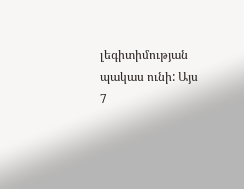լեգիտիմության պակաս ունի: Այս 7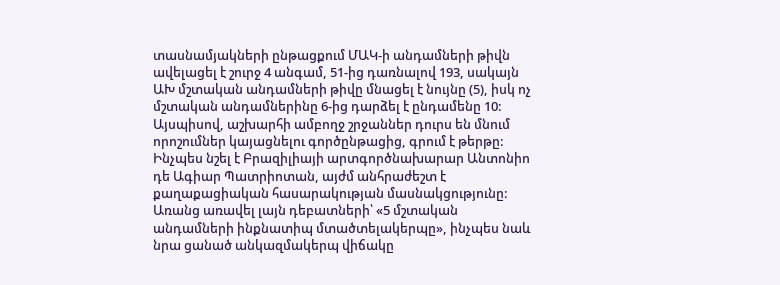տասնամյակների ընթացքում ՄԱԿ-ի անդամների թիվն ավելացել է շուրջ 4 անգամ, 51-ից դառնալով 193, սակայն ԱԽ մշտական անդամների թիվը մնացել է նույնը (5), իսկ ոչ մշտական անդամներինը 6-ից դարձել է ընդամենը 10: Այսպիսով, աշխարհի ամբողջ շրջաններ դուրս են մնում որոշումներ կայացնելու գործընթացից, գրում է թերթը:
Ինչպես նշել է Բրազիլիայի արտգործնախարար Անտոնիո դե Ագիար Պատրիոտան, այժմ անհրաժեշտ է քաղաքացիական հասարակության մասնակցությունը: Առանց առավել լայն դեբատների՝ «5 մշտական անդամների ինքնատիպ մտածտելակերպը», ինչպես նաև նրա ցանած անկազմակերպ վիճակը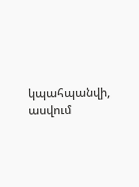կպահպանվի, ասվում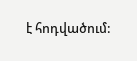է հոդվածում: